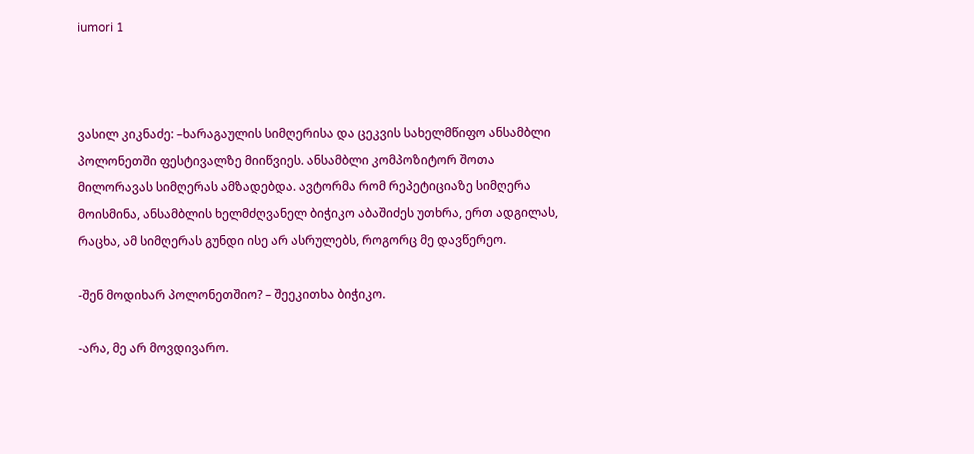iumori 1



ვასილ კიკნაძე: –ხარაგაულის სიმღერისა და ცეკვის სახელმწიფო ანსამბლი პოლონეთში ფესტივალზე მიიწვიეს. ანსამბლი კომპოზიტორ შოთა მილორავას სიმღერას ამზადებდა. ავტორმა რომ რეპეტიციაზე სიმღერა მოისმინა, ანსამბლის ხელმძღვანელ ბიჭიკო აბაშიძეს უთხრა, ერთ ადგილას, რაცხა, ამ სიმღერას გუნდი ისე არ ასრულებს, როგორც მე დავწერეო.

-შენ მოდიხარ პოლონეთშიო? – შეეკითხა ბიჭიკო.

-არა, მე არ მოვდივარო.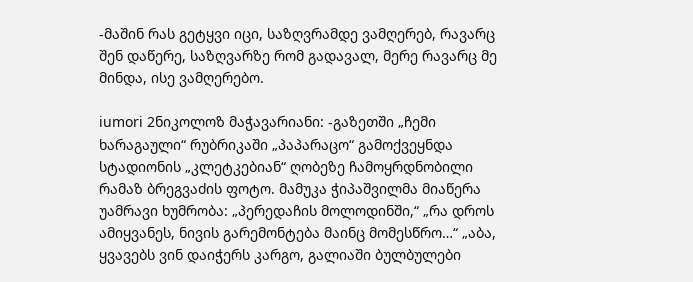-მაშინ რას გეტყვი იცი, საზღვრამდე ვამღერებ, რავარც შენ დაწერე, საზღვარზე რომ გადავალ, მერე რავარც მე მინდა, ისე ვამღერებო.

iumori 2ნიკოლოზ მაჭავარიანი: -გაზეთში „ჩემი ხარაგაული“ რუბრიკაში „პაპარაცო“ გამოქვეყნდა სტადიონის „კლეტკებიან“ ღობეზე ჩამოყრდნობილი რამაზ ბრეგვაძის ფოტო. მამუკა ჭიპაშვილმა მიაწერა უამრავი ხუმრობა: „პერედაჩის მოლოდინში,“ „რა დროს ამიყვანეს, ნივის გარემონტება მაინც მომესწრო…“ „აბა, ყვავებს ვინ დაიჭერს კარგო, გალიაში ბულბულები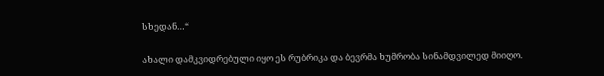სხედან…“

ახალი დამკვიდრებული იყო ეს რუბრიკა და ბევრმა ხუმრობა სინამდვილედ მიიღო.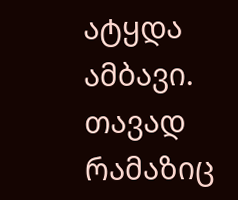ატყდა ამბავი. თავად რამაზიც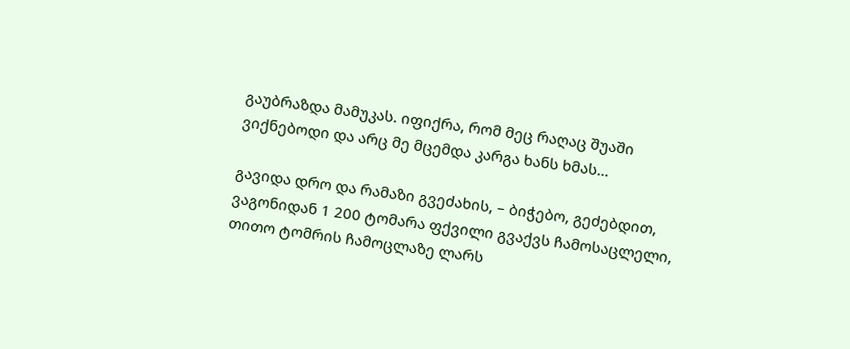გაუბრაზდა მამუკას. იფიქრა, რომ მეც რაღაც შუაში ვიქნებოდი და არც მე მცემდა კარგა ხანს ხმას…

გავიდა დრო და რამაზი გვეძახის, – ბიჭებო, გეძებდით, ვაგონიდან 1 200 ტომარა ფქვილი გვაქვს ჩამოსაცლელი, თითო ტომრის ჩამოცლაზე ლარს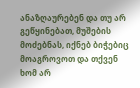ანაზღაურებენ და თუ არ გეწყინებათ, მუშების მოძებნას, იქნებ ბიჭებიც მოაგროვოთ და თქვენ ხომ არ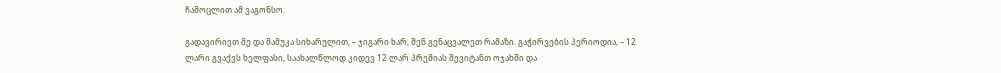ჩამოცლით ამ ვაგონსო.

გადავირიეთ მე და მამუკა სიხარულით, – ჯიგარი ხარ, შენ გენაცვალეთ რამაზი. გაჭირვების პერიოდია, – 12 ლარი გვაქვს ხელფასი, საახალწლოდ კიდევ 12 ლარ პრემიას შევიტანთ ოჯახში და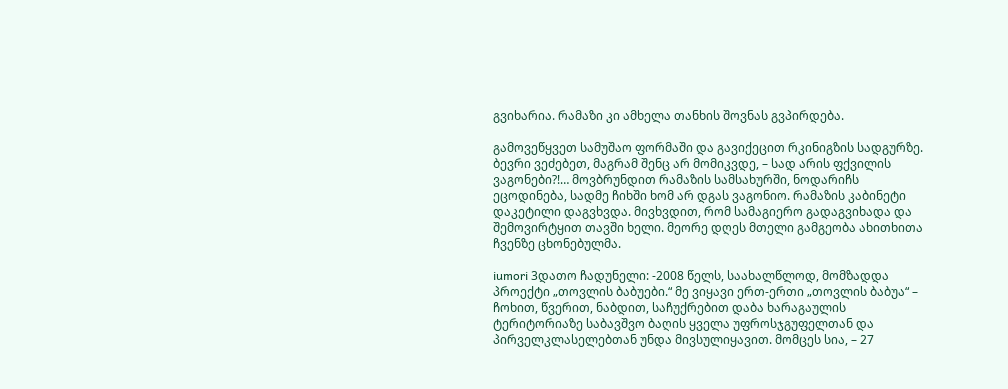გვიხარია. რამაზი კი ამხელა თანხის შოვნას გვპირდება.

გამოვეწყვეთ სამუშაო ფორმაში და გავიქეცით რკინიგზის სადგურზე. ბევრი ვეძებეთ, მაგრამ შენც არ მომიკვდე, – სად არის ფქვილის ვაგონები?!… მოვბრუნდით რამაზის სამსახურში, ნოდარიჩს ეცოდინება, სადმე ჩიხში ხომ არ დგას ვაგონიო. რამაზის კაბინეტი დაკეტილი დაგვხვდა. მივხვდით, რომ სამაგიერო გადაგვიხადა და შემოვირტყით თავში ხელი. მეორე დღეს მთელი გამგეობა ახითხითა ჩვენზე ცხონებულმა.

iumori 3დათო ჩადუნელი: -2008 წელს, საახალწლოდ, მომზადდა პროექტი „თოვლის ბაბუები.“ მე ვიყავი ერთ-ერთი „თოვლის ბაბუა“ – ჩოხით, წვერით, ნაბდით, საჩუქრებით დაბა ხარაგაულის ტერიტორიაზე საბავშვო ბაღის ყველა უფროსჯგუფელთან და პირველკლასელებთან უნდა მივსულიყავით. მომცეს სია, – 27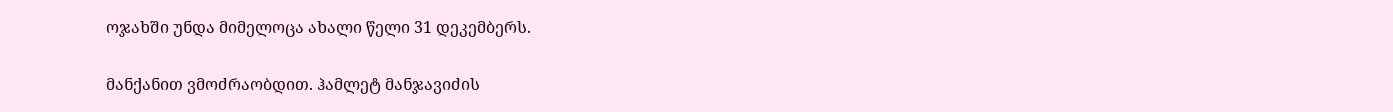ოჯახში უნდა მიმელოცა ახალი წელი 31 დეკემბერს.

მანქანით ვმოძრაობდით. ჰამლეტ მანჯავიძის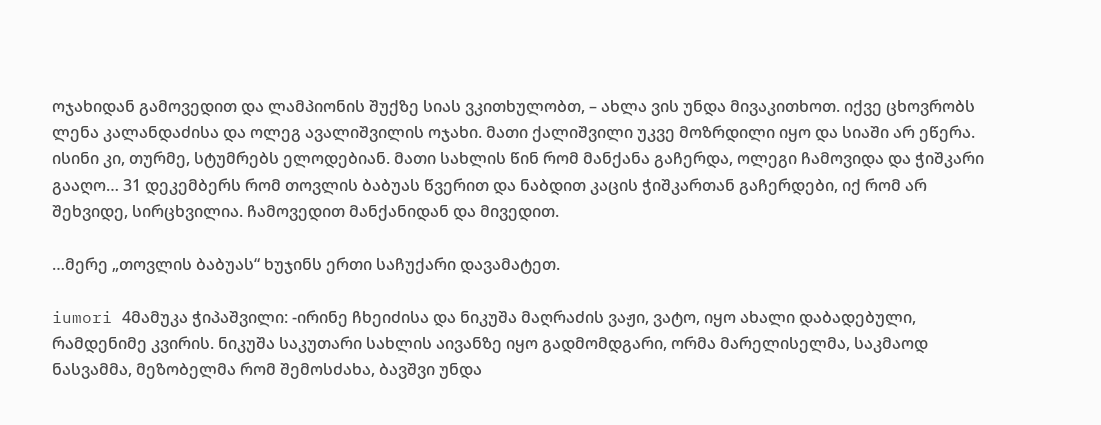ოჯახიდან გამოვედით და ლამპიონის შუქზე სიას ვკითხულობთ, – ახლა ვის უნდა მივაკითხოთ. იქვე ცხოვრობს ლენა კალანდაძისა და ოლეგ ავალიშვილის ოჯახი. მათი ქალიშვილი უკვე მოზრდილი იყო და სიაში არ ეწერა. ისინი კი, თურმე, სტუმრებს ელოდებიან. მათი სახლის წინ რომ მანქანა გაჩერდა, ოლეგი ჩამოვიდა და ჭიშკარი გააღო… 31 დეკემბერს რომ თოვლის ბაბუას წვერით და ნაბდით კაცის ჭიშკართან გაჩერდები, იქ რომ არ შეხვიდე, სირცხვილია. ჩამოვედით მანქანიდან და მივედით.

…მერე „თოვლის ბაბუას“ ხუჯინს ერთი საჩუქარი დავამატეთ.

iumori 4მამუკა ჭიპაშვილი: -ირინე ჩხეიძისა და ნიკუშა მაღრაძის ვაჟი, ვატო, იყო ახალი დაბადებული, რამდენიმე კვირის. ნიკუშა საკუთარი სახლის აივანზე იყო გადმომდგარი, ორმა მარელისელმა, საკმაოდ ნასვამმა, მეზობელმა რომ შემოსძახა, ბავშვი უნდა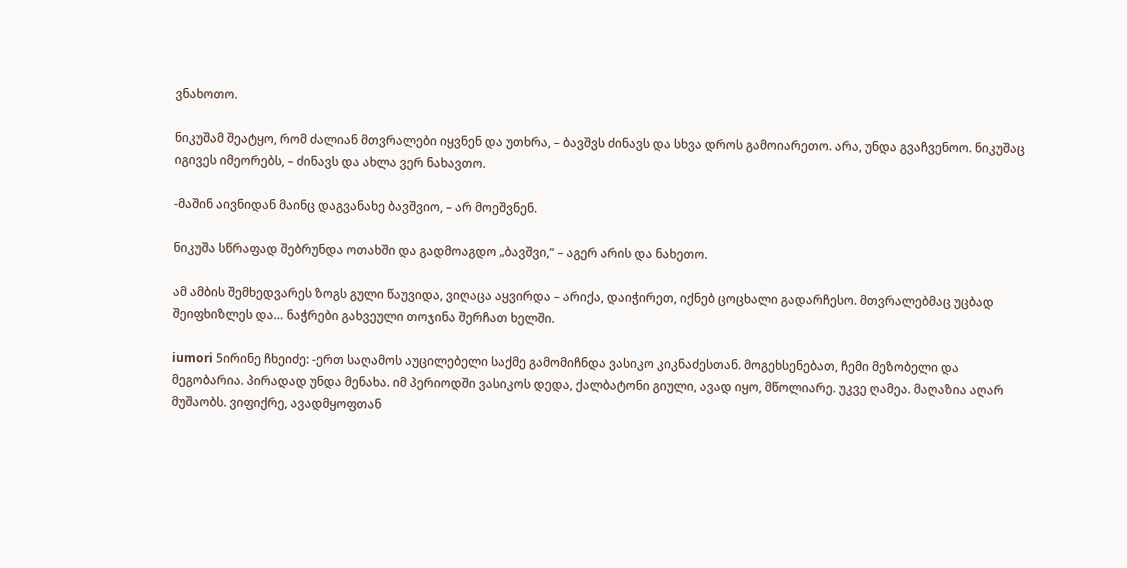ვნახოთო.

ნიკუშამ შეატყო, რომ ძალიან მთვრალები იყვნენ და უთხრა, – ბავშვს ძინავს და სხვა დროს გამოიარეთო. არა, უნდა გვაჩვენოო. ნიკუშაც იგივეს იმეორებს, – ძინავს და ახლა ვერ ნახავთო.

-მაშინ აივნიდან მაინც დაგვანახე ბავშვიო, – არ მოეშვნენ.

ნიკუშა სწრაფად შებრუნდა ოთახში და გადმოაგდო „ბავშვი,“ – აგერ არის და ნახეთო.

ამ ამბის შემხედვარეს ზოგს გული წაუვიდა, ვიღაცა აყვირდა – არიქა, დაიჭირეთ, იქნებ ცოცხალი გადარჩესო. მთვრალებმაც უცბად შეიფხიზლეს და… ნაჭრები გახვეული თოჯინა შერჩათ ხელში.

iumori 5ირინე ჩხეიძე: -ერთ საღამოს აუცილებელი საქმე გამომიჩნდა ვასიკო კიკნაძესთან. მოგეხსენებათ, ჩემი მეზობელი და მეგობარია. პირადად უნდა მენახა. იმ პერიოდში ვასიკოს დედა, ქალბატონი გიული, ავად იყო, მწოლიარე. უკვე ღამეა. მაღაზია აღარ  მუშაობს. ვიფიქრე, ავადმყოფთან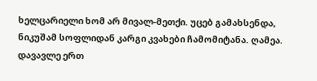ხელცარიელი ხომ არ მივალ-მეთქი. უცებ გამახსენდა, ნიკუშამ სოფლიდან კარგი კვახები ჩამომიტანა. ღამეა. დავავლე ერთ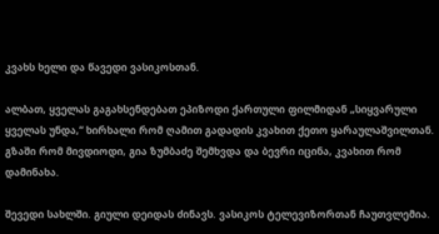კვახს ხელი და წავედი ვასიკოსთან.

ალბათ, ყველას გაგახსენდებათ ეპიზოდი ქართული ფილმიდან „სიყვარული ყველას უნდა,“ ხირხალი რომ ღამით გადადის კვახით ქეთო ყარაულაშვილთან. გზაში რომ მივდიოდი, გია ზუმბაძე შემხვდა და ბევრი იცინა, კვახით რომ დამინახა.

შევედი სახლში. გიული დეიდას ძინავს. ვასიკოს ტელევიზორთან ჩაუთვლემია.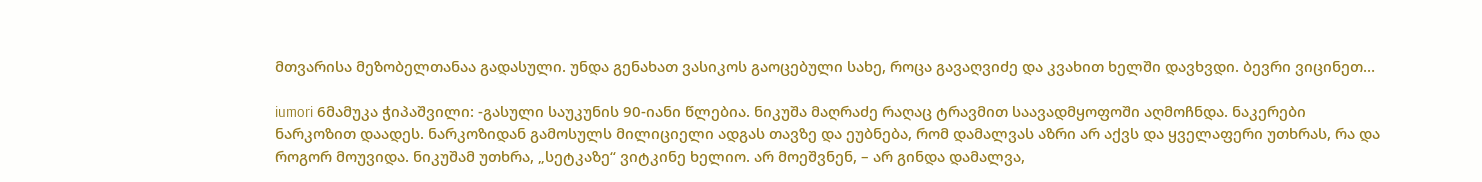მთვარისა მეზობელთანაა გადასული. უნდა გენახათ ვასიკოს გაოცებული სახე, როცა გავაღვიძე და კვახით ხელში დავხვდი. ბევრი ვიცინეთ…

iumori 6მამუკა ჭიპაშვილი: -გასული საუკუნის 90-იანი წლებია. ნიკუშა მაღრაძე რაღაც ტრავმით საავადმყოფოში აღმოჩნდა. ნაკერები ნარკოზით დაადეს. ნარკოზიდან გამოსულს მილიციელი ადგას თავზე და ეუბნება, რომ დამალვას აზრი არ აქვს და ყველაფერი უთხრას, რა და როგორ მოუვიდა. ნიკუშამ უთხრა, „სეტკაზე“ ვიტკინე ხელიო. არ მოეშვნენ, – არ გინდა დამალვა,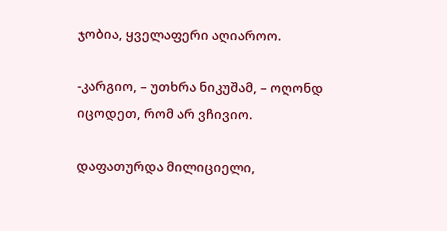ჯობია, ყველაფერი აღიაროო.

-კარგიო, – უთხრა ნიკუშამ, – ოღონდ იცოდეთ, რომ არ ვჩივიო.

დაფათურდა მილიციელი,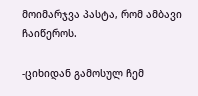მოიმარჯვა პასტა, რომ ამბავი ჩაიწეროს.

-ციხიდან გამოსულ ჩემ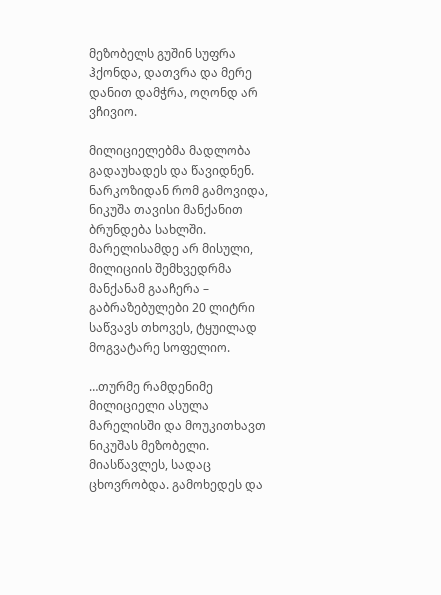მეზობელს გუშინ სუფრა ჰქონდა, დათვრა და მერე დანით დამჭრა, ოღონდ არ ვჩივიო.

მილიციელებმა მადლობა გადაუხადეს და წავიდნენ. ნარკოზიდან რომ გამოვიდა, ნიკუშა თავისი მანქანით ბრუნდება სახლში. მარელისამდე არ მისული, მილიციის შემხვედრმა მანქანამ გააჩერა – გაბრაზებულები 20 ლიტრი საწვავს თხოვეს, ტყუილად მოგვატარე სოფელიო.

…თურმე რამდენიმე მილიციელი ასულა მარელისში და მოუკითხავთ ნიკუშას მეზობელი. მიასწავლეს, სადაც ცხოვრობდა. გამოხედეს და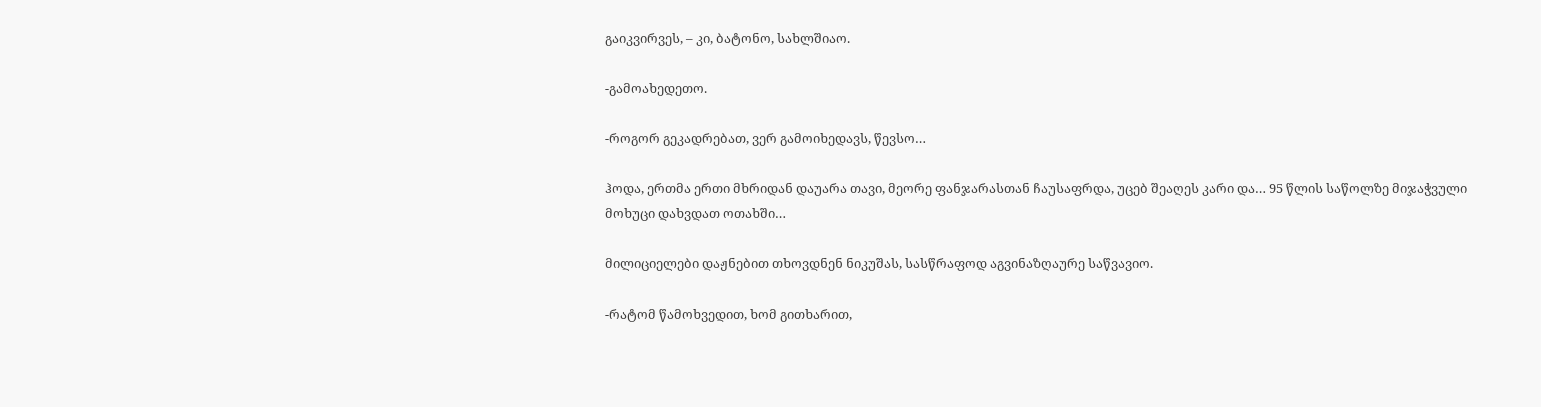გაიკვირვეს, – კი, ბატონო, სახლშიაო.

-გამოახედეთო.

-როგორ გეკადრებათ, ვერ გამოიხედავს, წევსო…

ჰოდა, ერთმა ერთი მხრიდან დაუარა თავი, მეორე ფანჯარასთან ჩაუსაფრდა, უცებ შეაღეს კარი და… 95 წლის საწოლზე მიჯაჭვული მოხუცი დახვდათ ოთახში…

მილიციელები დაჟნებით თხოვდნენ ნიკუშას, სასწრაფოდ აგვინაზღაურე საწვავიო.

-რატომ წამოხვედით, ხომ გითხარით,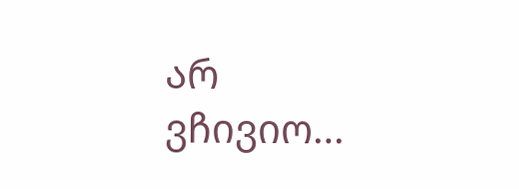არ ვჩივიო…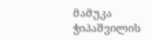მამუკა ჭიპაშვილის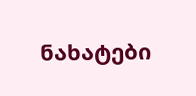ნახატები